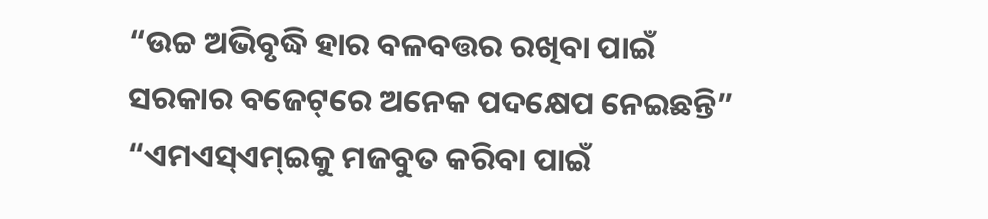“ଉଚ୍ଚ ଅଭିବୃଦ୍ଧି ହାର ବଳବତ୍ତର ରଖିବା ପାଇଁ ସରକାର ବଜେଟ୍‌ରେ ଅନେକ ପଦକ୍ଷେପ ନେଇଛନ୍ତି”
“ଏମଏସ୍‌ଏମ୍‌ଇକୁ ମଜବୁତ କରିବା ପାଇଁ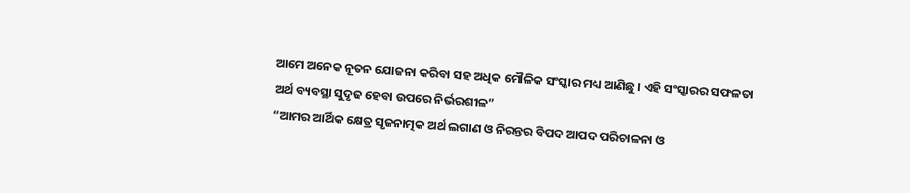ଆମେ ଅନେକ ନୂତନ ଯୋଜନା କରିବା ସହ ଅଧିକ ମୌଳିକ ସଂସ୍କାର ମଧ୍ୟ ଆଣିଛୁ । ଏହି ସଂସ୍କାରର ସଫଳତା ଅର୍ଥ ବ୍ୟବସ୍ଥା ସୁଦୃଢ ହେବା ଉପରେ ନିର୍ଭରଶୀଳ”
“ଆମର ଆର୍ଥିକ କ୍ଷେତ୍ର ସୃଜନାତ୍ମକ ଅର୍ଥ ଲଗାଣ ଓ ନିରନ୍ତର ବିପଦ ଆପଦ ପରିଚାଳନା ଓ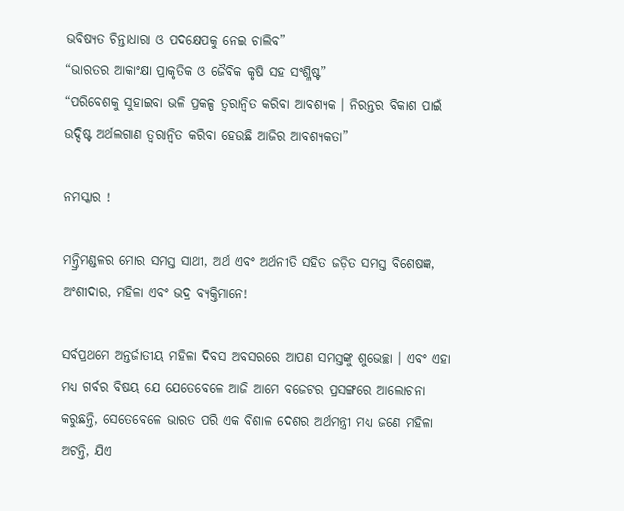ଭବିଷ୍ୟତ ଚିନ୍ତାଧାରା ଓ ପଦକ୍ଷେପକୁ ନେଇ ଚାଲିବ”
“ଭାରତର ଆକାଂକ୍ଷା ପ୍ରାକୃତିକ ଓ ଜୈବିକ କୃଷି ସହ ସଂଶ୍ଳିଷ୍ଟ”
“ପରିବେଶକୁ ସୁହାଇବା ଭଳି ପ୍ରକଳ୍ପ ତ୍ୱରାନ୍ୱିତ କରିବା ଆବଶ୍ୟକ । ନିରନ୍ତର ବିକାଶ ପାଇଁ ଉଦ୍ଦିଷ୍ଟ ଅର୍ଥଲଗାଣ ତ୍ୱରାନ୍ୱିତ କରିବା ହେଉଛି ଆଜିର ଆବଶ୍ୟକତା”

ନମସ୍କାର !

ମନ୍ତ୍ରିମଣ୍ଡଳର ମୋର ସମସ୍ତ ସାଥୀ, ଅର୍ଥ ଏବଂ ଅର୍ଥନୀତି ସହିତ ଜଡ଼ିତ ସମସ୍ତ ବିଶେଷଜ୍ଞ, ଅଂଶୀଦାର, ମହିଳା ଏବଂ ଭଦ୍ର ବ୍ୟକ୍ତିମାନେ!

ସର୍ବପ୍ରଥମେ ଅନ୍ତର୍ଜାତୀୟ ମହିଳା ଦିବସ ଅବସରରେ ଆପଣ ସମସ୍ତଙ୍କୁ ଶୁଭେଚ୍ଛା । ଏବଂ ଏହା ମଧ୍ୟ ଗର୍ବର ବିଷୟ ଯେ ଯେତେବେଳେ ଆଜି ଆମେ ବଜେଟର ପ୍ରସଙ୍ଗରେ ଆଲୋଚନା କରୁଛନ୍ତି, ସେତେବେଳେ ଭାରତ ପରି ଏକ ବିଶାଳ ଦେଶର ଅର୍ଥମନ୍ତ୍ରୀ ମଧ୍ୟ ଜଣେ ମହିଳା ଅଟନ୍ତି, ଯିଏ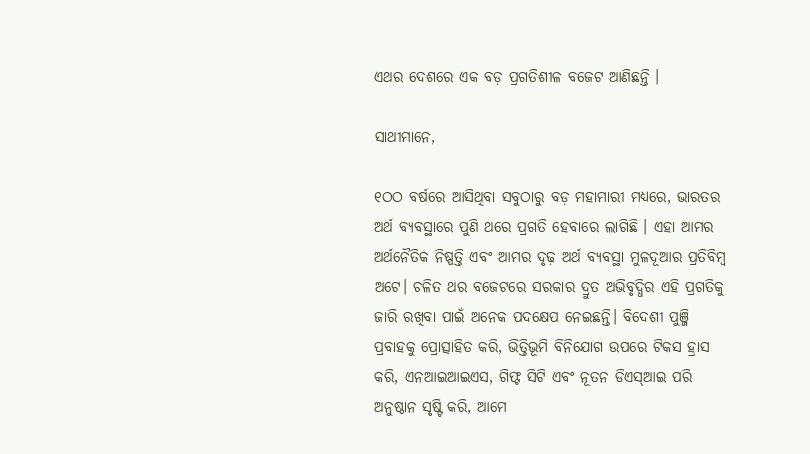ଏଥର ଦେଶରେ ଏକ ବଡ଼ ପ୍ରଗତିଶୀଳ ବଜେଟ ଆଣିଛନ୍ତି ।

ସାଥୀମାନେ,

୧ଠଠ ବର୍ଷରେ ଆସିଥିବା ସବୁଠାରୁ ବଡ଼ ମହାମାରୀ ମଧ୍ୟରେ, ଭାରତର ଅର୍ଥ ବ୍ୟବସ୍ଥାରେ ପୁଣି ଥରେ ପ୍ରଗତି ହେବାରେ ଲାଗିଛି । ଏହା ଆମର ଅର୍ଥନୈତିକ ନିଷ୍ପତ୍ତି ଏବଂ ଆମର ଦୃଢ଼ ଅର୍ଥ ବ୍ୟବସ୍ଥା ମୁଳଦୂଆର ପ୍ରତିବିମ୍ବ ଅଟେ। ଚଳିତ ଥର ବଜେଟରେ ସରକାର ଦ୍ରୁତ ଅଭିବୃଦ୍ଧିର ଏହି ପ୍ରଗତିକୁ ଜାରି ରଖିବା ପାଇଁ ଅନେକ ପଦକ୍ଷେପ ନେଇଛନ୍ତି। ବିଦେଶୀ ପୁଞ୍ଜି ପ୍ରବାହକୁ ପ୍ରୋତ୍ସାହିତ କରି, ଭିତ୍ତିଭୂମି ବିନିଯୋଗ ଉପରେ ଟିକସ ହ୍ରାସ କରି, ଏନଆଇଆଇଏସ, ଗିଫ୍ଟ ସିଟି ଏବଂ ନୂତନ ଡିଏସ୍ଆଇ ପରି ଅନୁଷ୍ଠାନ ସୃଷ୍ଟି କରି, ଆମେ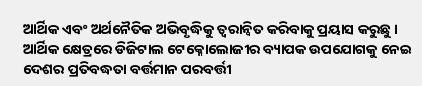ଆର୍ଥିକ ଏବଂ ଅର୍ଥନୈତିକ ଅଭିବୃଦ୍ଧିକୁ ତ୍ୱରାନ୍ୱିତ କରିବାକୁ ପ୍ରୟାସ କରୁଛୁ । ଆର୍ଥିକ କ୍ଷେତ୍ରରେ ଡିଜିଟାଲ ଟେକ୍ନୋଲୋଜୀର ବ୍ୟାପକ ଉପଯୋଗକୁ ନେଇ ଦେଶର ପ୍ରତିବଦ୍ଧତା ବର୍ତ୍ତମାନ ପରବର୍ତ୍ତୀ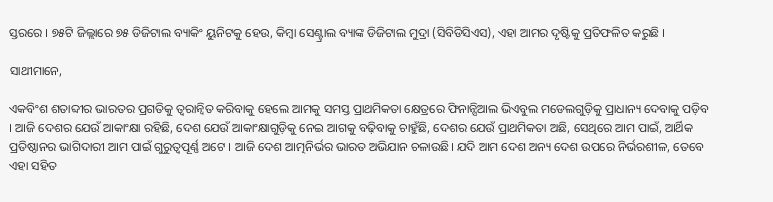ସ୍ତରରେ । ୭୫ଟି ଜିଲ୍ଲାରେ ୭୫ ଡିଜିଟାଲ ବ୍ୟାକିଂ ୟୁନିଟକୁ ହେଉ, କିମ୍ବା ସେଣ୍ଟ୍ରାଲ ବ୍ୟାଙ୍କ ଡିଜିଟାଲ ମୁଦ୍ରା (ସିବିଡିସିଏସ), ଏହା ଆମର ଦୃଷ୍ଟିକୁ ପ୍ରତିଫଳିତ କରୁଛି ।

ସାଥୀମାନେ,

ଏକବିଂଶ ଶତାବ୍ଦୀର ଭାରତର ପ୍ରଗତିକୁ ତ୍ୱରାନ୍ୱିତ କରିବାକୁ ହେଲେ ଆମକୁ ସମସ୍ତ ପ୍ରାଥମିକତା କ୍ଷେତ୍ରରେ ଫିନାନ୍ସିଆଲ ଭିଏବୁଲ ମଡେଲଗୁଡ଼ିକୁ ପ୍ରାଧାନ୍ୟ ଦେବାକୁ ପଡ଼ିବ । ଆଜି ଦେଶର ଯେଉଁ ଆକାଂକ୍ଷା ରହିଛି, ଦେଶ ଯେଉଁ ଆକାଂକ୍ଷାଗୁଡ଼ିକୁ ନେଇ ଆଗକୁ ବଢ଼ିବାକୁ ଚାହୁଁଛି, ଦେଶର ଯେଉଁ ପ୍ରାଥମିକତା ଅଛି, ସେଥିରେ ଆମ ପାଇଁ, ଆର୍ଥିକ ପ୍ରତିଷ୍ଠାନର ଭାଗିଦାରୀ ଆମ ପାଇଁ ଗୁରୁତ୍ୱପୂର୍ଣ୍ଣ ଅଟେ । ଆଜି ଦେଶ ଆତ୍ମନିର୍ଭର ଭାରତ ଅଭିଯାନ ଚଳାଉଛି। ଯଦି ଆମ ଦେଶ ଅନ୍ୟ ଦେଶ ଉପରେ ନିର୍ଭରଶୀଳ, ତେବେ ଏହା ସହିତ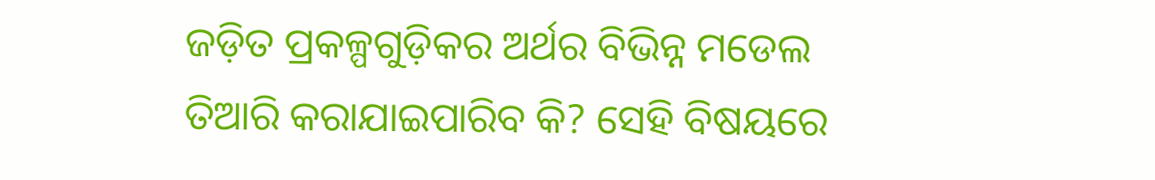ଜଡ଼ିତ ପ୍ରକଳ୍ପଗୁଡ଼ିକର ଅର୍ଥର ବିଭିନ୍ନ ମଡେଲ ତିଆରି କରାଯାଇପାରିବ କି? ସେହି ବିଷୟରେ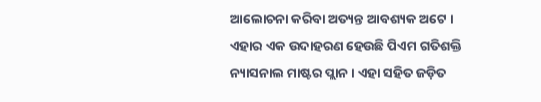ଆଲୋଚନା କରିବା ଅତ୍ୟନ୍ତ ଆବଶ୍ୟକ ଅଟେ । ଏହାର ଏକ ଉଦାହରଣ ହେଉଛି ପିଏମ ଗତିଶକ୍ତି ନ୍ୟାସନାଲ ମାଷ୍ଟର ପ୍ଲାନ । ଏହା ସହିତ ଜଡ଼ିତ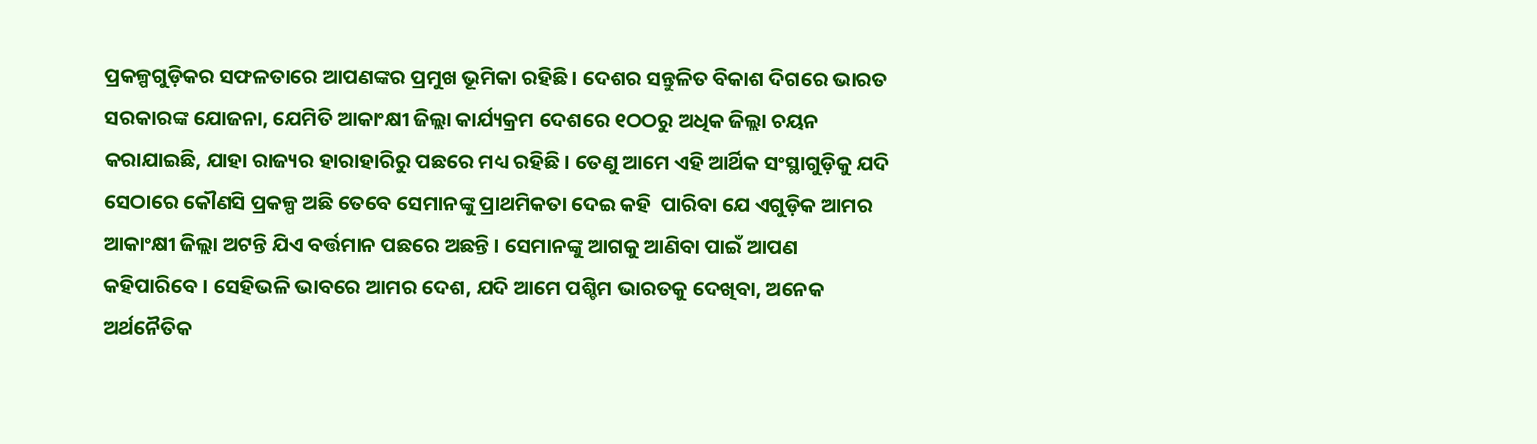ପ୍ରକଳ୍ପଗୁଡ଼ିକର ସଫଳତାରେ ଆପଣଙ୍କର ପ୍ରମୁଖ ଭୂମିକା ରହିଛି । ଦେଶର ସନ୍ତୁଳିତ ବିକାଶ ଦିଗରେ ଭାରତ ସରକାରଙ୍କ ଯୋଜନା, ଯେମିତି ଆକାଂକ୍ଷୀ ଜିଲ୍ଲା କାର୍ଯ୍ୟକ୍ରମ ଦେଶରେ ୧ଠଠରୁ ଅଧିକ ଜିଲ୍ଲା ଚୟନ କରାଯାଇଛି, ଯାହା ରାଜ୍ୟର ହାରାହାରିରୁ ପଛରେ ମଧ୍ୟ ରହିଛି । ତେଣୁ ଆମେ ଏହି ଆର୍ଥିକ ସଂସ୍ଥାଗୁଡ଼ିକୁ ଯଦି ସେଠାରେ କୌଣସି ପ୍ରକଳ୍ପ ଅଛି ତେବେ ସେମାନଙ୍କୁ ପ୍ରାଥମିକତା ଦେଇ କହି  ପାରିବା ଯେ ଏଗୁଡ଼ିକ ଆମର ଆକାଂକ୍ଷୀ ଜିଲ୍ଲା ଅଟନ୍ତି ଯିଏ ବର୍ତ୍ତମାନ ପଛରେ ଅଛନ୍ତି । ସେମାନଙ୍କୁ ଆଗକୁ ଆଣିବା ପାଇଁ ଆପଣ କହିପାରିବେ । ସେହିଭଳି ଭାବରେ ଆମର ଦେଶ, ଯଦି ଆମେ ପଶ୍ଚିମ ଭାରତକୁ ଦେଖିବା, ଅନେକ ଅର୍ଥନୈତିକ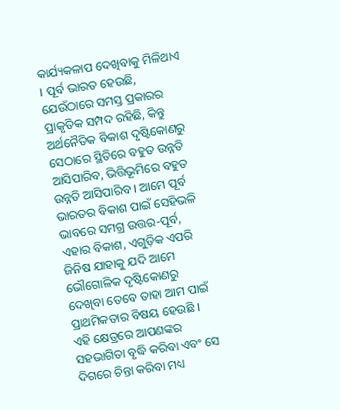କାର୍ଯ୍ୟକଳାପ ଦେଖିବାକୁ ମିଳିଥାଏ । ପୂର୍ବ ଭାରତ ହେଉଛି, ଯେଉଁଠାରେ ସମସ୍ତ ପ୍ରକାରର ପ୍ରାକୃତିକ ସମ୍ପଦ ରହିଛି, କିନ୍ତୁ ଅର୍ଥନୈତିକ ବିକାଶ ଦୃଷ୍ଟିକୋଣରୁ ସେଠାରେ ସ୍ଥିତିରେ ବହୁତ ଉନ୍ନତି ଆସିପାରିବ, ଭିତ୍ତିଭୂମିରେ ବହୁତ ଉନ୍ନତି ଆସିପାରିବ । ଆମେ ପୂର୍ବ ଭାରତର ବିକାଶ ପାଇଁ ସେହିଭଳି ଭାବରେ ସମଗ୍ର ଉତ୍ତର-ପୂର୍ବ, ଏହାର ବିକାଶ, ଏଗୁଡ଼ିକ ଏପରି ଜିନିଷ ଯାହାକୁ ଯଦି ଆମେ ଭୌଗୋଳିକ ଦୃଷ୍ଟିକୋଣରୁ ଦେଖିବା ତେବେ ତାହା ଆମ ପାଇଁ ପ୍ରାଥମିକତାର ବିଷୟ ହେଉଛି । ଏହି କ୍ଷେତ୍ରରେ ଆପଣଙ୍କର ସହଭାଗିତା ବୃଦ୍ଧି କରିବା ଏବଂ ସେ ଦିଗରେ ଚିନ୍ତା କରିବା ମଧ୍ୟ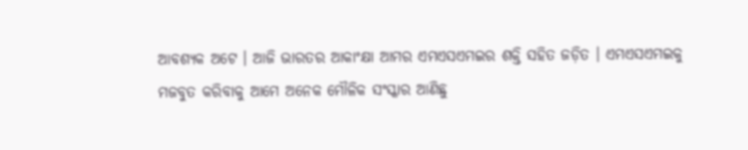ଆବଶ୍ୟକ ଅଟେ । ଆଜି ଭାରତର ଆକାଂକ୍ଷା ଆମର ଏମଏସଏମଇର ଶକ୍ତି ସହିତ ଜଡ଼ିତ । ଏମଏସଏମଇକୁ ମଜବୁତ କରିବାକୁ ଆମେ ଅନେକ ମୌଳିକ ସଂସ୍କାର ଆଣିଛୁ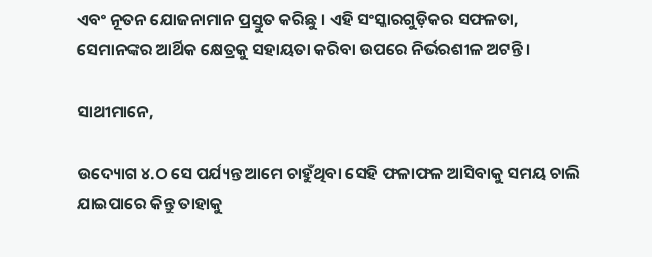ଏବଂ ନୂତନ ଯୋଜନାମାନ ପ୍ରସ୍ତୁତ କରିଛୁ । ଏହି ସଂସ୍କାରଗୁଡ଼ିକର ସଫଳତା, ସେମାନଙ୍କର ଆର୍ଥିକ କ୍ଷେତ୍ରକୁ ସହାୟତା କରିବା ଉପରେ ନିର୍ଭରଶୀଳ ଅଟନ୍ତି ।

ସାଥୀମାନେ,

ଉଦ୍ୟୋଗ ୪.ଠ ସେ ପର୍ଯ୍ୟନ୍ତ ଆମେ ଚାହୁଁଥିବା ସେହି ଫଳାଫଳ ଆସିବାକୁ ସମୟ ଚାଲି ଯାଇପାରେ କିନ୍ତୁ ତାହାକୁ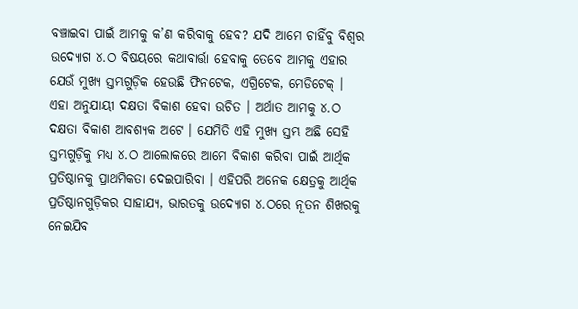ବଞ୍ଚାଇବା ପାଇଁ ଆମକୁ କ’ଣ କରିବାକୁ ହେବ? ଯଦି ଆମେ ଚାହିଁବୁ ବିଶ୍ୱର ଉଦ୍ୟୋଗ ୪.ଠ ବିଷୟରେ କଥାବାର୍ତ୍ତା ହେବାକୁ ତେବେ ଆମକୁ ଏହାର ଯେଉଁ ମୁଖ୍ୟ ସ୍ତମ୍ଭଗୁଡ଼ିକ ହେଉଛି ଫିନଟେକ, ଏଗ୍ରିଟେକ, ମେଡିଟେକ୍ । ଏହା ଅନୁଯାୟୀ ଦକ୍ଷତା ବିକାଶ ହେବା ଉଚିତ । ଅର୍ଥାତ ଆମକୁ ୪.ଠ ଦକ୍ଷତା ବିକାଶ ଆବଶ୍ୟକ ଅଟେ । ଯେମିତି ଏହି ମୁଖ୍ୟ ସ୍ତମ୍ଭ ଅଛି ସେହି ସ୍ତମ୍ଭଗୁଡ଼ିକୁ ମଧ୍ୟ ୪.ଠ ଆଲୋକରେ ଆମେ ବିକାଶ କରିବା ପାଇଁ ଆର୍ଥିକ ପ୍ରତିଷ୍ଠାନକୁ ପ୍ରାଥମିକତା ଦେଇପାରିବା । ଏହିପରି ଅନେକ କ୍ଷେତ୍ରକୁ ଆର୍ଥିକ ପ୍ରତିଷ୍ଠାନଗୁଡ଼ିକର ସାହାଯ୍ୟ, ଭାରତକୁ ଉଦ୍ୟୋଗ ୪.ଠରେ ନୂତନ ଶିଖରକୁ ନେଇଯିବ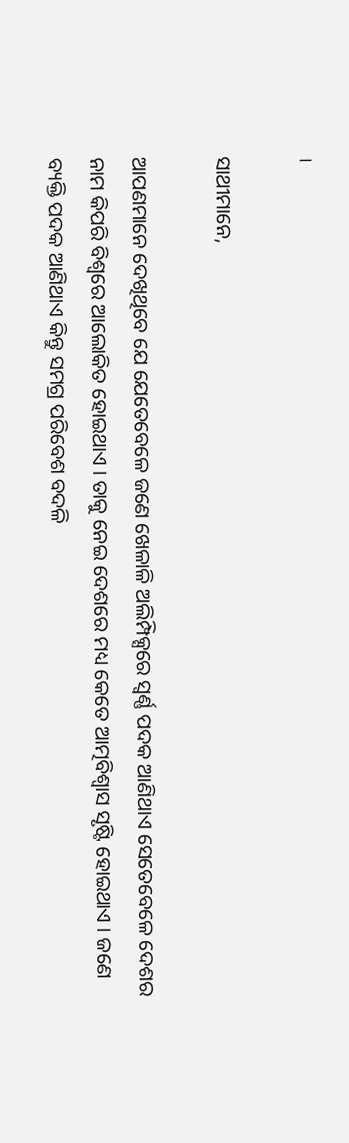।

ସାଥୀମାନେ,

ଆପଣମାନେ ଦେଖିଥିବେ ଯେ ଯେତେବେଳେ ଜଣେ ଖେଳାଳି ଅଲିମ୍ପିକ୍ସରେ ସ୍ୱର୍ଣ୍ଣ ପଦକ ଆଣିଥାଏ ସେତେବେଳେ ଦେଶର ନାମ କିପରି ବିଶ୍ୱରେ ଆଲୋକିତ ହୋଇଥାଏ । ତାକୁ ନେଇ ଦେଶରେ ମଧ୍ୟ କେତେ ଆତ୍ମବିଶ୍ୱାସ ସୃଷ୍ଟି ହୋଇଥାଏ । ଜଣେ ବ୍ୟକ୍ତି ପଦକ ଆଣିଥାଏ କିନ୍ତୁ ସମଗ୍ର ପରିବେଶ ବଦଳି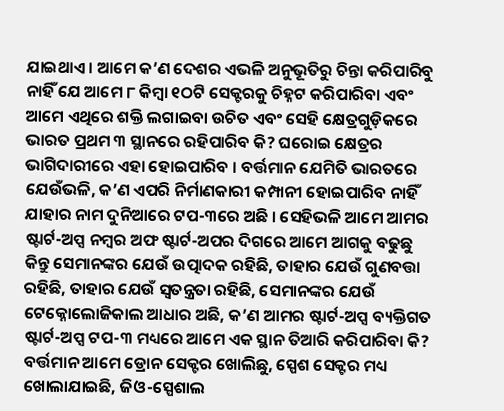ଯାଇଥାଏ । ଆମେ କ’ଣ ଦେଶର ଏଭଳି ଅନୁଭୂତିରୁ ଚିନ୍ତା କରିପାରିବୁ ନାହିଁ ଯେ ଆମେ ୮ କିମ୍ବା ୧ଠଟି ସେକ୍ଟରକୁ ଚିହ୍ନଟ କରିପାରିବା ଏବଂ ଆମେ ଏଥିରେ ଶକ୍ତି ଲଗାଇବା ଉଚିତ ଏବଂ ସେହି କ୍ଷେତ୍ରଗୁଡ଼ିକରେ ଭାରତ ପ୍ରଥମ ୩ ସ୍ଥାନରେ ରହିପାରିବ କି? ଘରୋଇ କ୍ଷେତ୍ରର ଭାଗିଦାରୀରେ ଏହା ହୋଇପାରିବ । ବର୍ତ୍ତମାନ ଯେମିତି ଭାରତରେ ଯେଉଁଭଳି, କ’ଣ ଏପରି ନିର୍ମାଣକାରୀ କମ୍ପାନୀ ହୋଇପାରିବ ନାହିଁ ଯାହାର ନାମ ଦୁନିଆରେ ଟପ-୩ରେ ଅଛି । ସେହିଭଳି ଆମେ ଆମର ଷ୍ଟାର୍ଟ-ଅପ୍ସ ନମ୍ବର ଅଫ ଷ୍ଟାର୍ଟ-ଅପର ଦିଗରେ ଆମେ ଆଗକୁ ବଢୁଛୁ କିନ୍ତୁ ସେମାନଙ୍କର ଯେଉଁ ଉତ୍ପାଦକ ରହିଛି, ତାହାର ଯେଉଁ ଗୁଣବତ୍ତା ରହିଛି, ତାହାର ଯେଉଁ ସ୍ୱତନ୍ତ୍ରତା ରହିଛି, ସେମାନଙ୍କର ଯେଉଁ ଟେକ୍ନୋଲୋଜିକାଲ ଆଧାର ଅଛି, କ’ଣ ଆମର ଷ୍ଟାର୍ଟ-ଅପ୍ସ ବ୍ୟକ୍ତିଗତ ଷ୍ଟାର୍ଟ-ଅପ୍ସ ଟପ-୩ ମଧ୍ୟରେ ଆମେ ଏକ ସ୍ଥାନ ତିଆରି କରିପାରିବା କି? ବର୍ତ୍ତମାନ ଆମେ ଡ୍ରୋନ ସେକ୍ଟର ଖୋଲିଛୁ, ସ୍ପେଶ ସେକ୍ଟର ମଧ୍ୟ ଖୋଲାଯାଇଛି, ଜିଓ-ସ୍ପେଶାଲ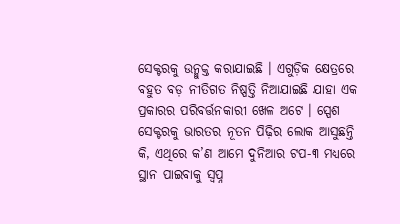ସେକ୍ଟରକୁ ଉନ୍ମୁକ୍ତ କରାଯାଇଛି । ଏଗୁଡ଼ିକ କ୍ଷେତ୍ରରେ ବହୁତ ବଡ଼ ନୀତିଗତ ନିଷ୍ପତ୍ତି ନିଆଯାଇଛି ଯାହା ଏକ ପ୍ରକାରର ପରିବର୍ତ୍ତନକାରୀ ଖେଳ ଅଟେ । ସ୍ପେଶ ସେକ୍ଟରକୁ ଭାରତର ନୂତନ ପିଢ଼ିର ଲୋକ ଆସୁଛନ୍ତି କି, ଏଥିରେ କ’ଣ ଆମେ ଦୁନିଆର ଟପ-୩ ମଧ୍ୟରେ ସ୍ଥାନ ପାଇବାକୁ ସ୍ୱପ୍ନ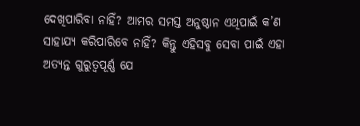ଦେଖିପାରିବା ନାହିଁ? ଆମର ସମସ୍ତ ଅନୁଷ୍ଠାନ ଏଥିପାଇଁ କ’ଣ ସାହାଯ୍ୟ କରିପାରିବେ ନାହିଁ? କିନ୍ତୁ ଏହିସବୁ ସେବା ପାଇଁ ଏହା ଅତ୍ୟନ୍ତ ଗୁରୁତ୍ୱପୂର୍ଣ୍ଣ ଯେ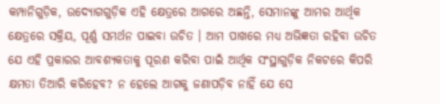କମ୍ପାନିଗୁଡ଼ିକ, ଉଦ୍ୟୋଗଗୁଡ଼ିକ ଏହି କ୍ଷେତ୍ରରେ ଆଗରେ ଅଛନ୍ତି, ସେମାନଙ୍କୁ ଆମର ଆର୍ଥିକ କ୍ଷେତ୍ରରେ ସକ୍ରିୟ, ପୂର୍ଣ୍ଣ ସମର୍ଥନ ପାଇବା ଉଚିତ । ଆମ ପାଖରେ ମଧ୍ୟ ଅଭିଜ୍ଞତା ରହିବା ଉଚିତ ଯେ ଏହି ପ୍ରକାରର ଆବଶ୍ୟକତାକୁ ପୂରଣ କରିବା ପାଇଁ ଆର୍ଥିକ ସଂସ୍ଥାଗୁଡ଼ିକ ନିକଟରେ କିପରି କ୍ଷମତା ତିଆରି କରିହେବ? ନ ହେଲେ ଆଗକୁ ଜଣାପଡ଼ିବ ନାହିଁ ଯେ ସେ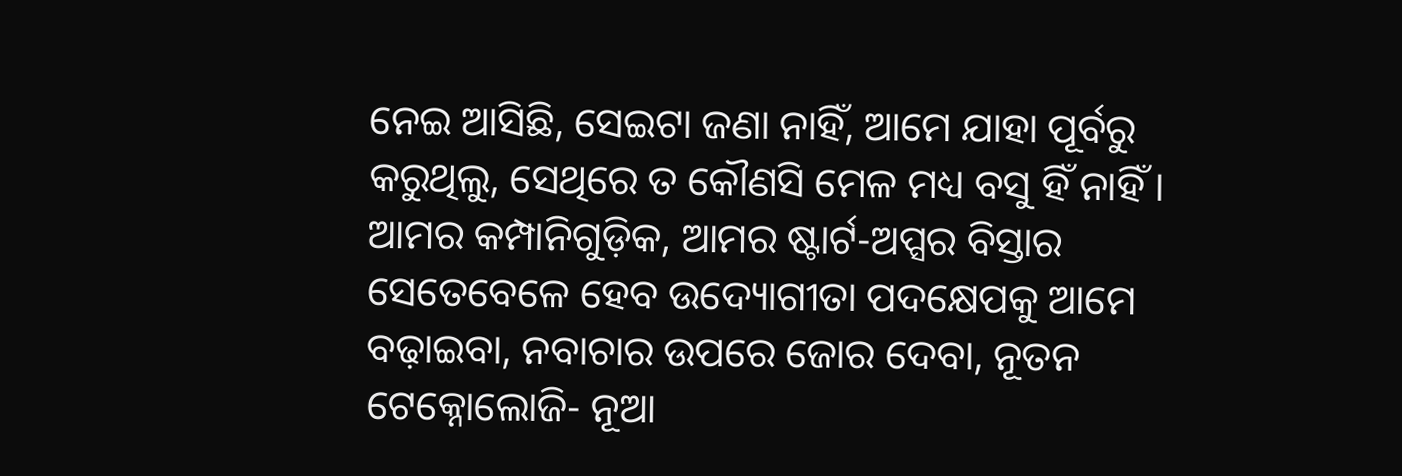ନେଇ ଆସିଛି, ସେଇଟା ଜଣା ନାହିଁ, ଆମେ ଯାହା ପୂର୍ବରୁ କରୁଥିଲୁ, ସେଥିରେ ତ କୌଣସି ମେଳ ମଧ୍ୟ ବସୁ ହିଁ ନାହିଁ । ଆମର କମ୍ପାନିଗୁଡ଼ିକ, ଆମର ଷ୍ଟାର୍ଟ-ଅପ୍ସର ବିସ୍ତାର ସେତେବେଳେ ହେବ ଉଦ୍ୟୋଗୀତା ପଦକ୍ଷେପକୁ ଆମେ ବଢ଼ାଇବା, ନବାଚାର ଉପରେ ଜୋର ଦେବା, ନୂତନ ଟେକ୍ନୋଲୋଜି- ନୂଆ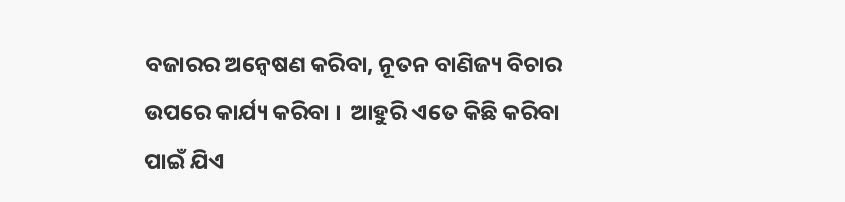ବଜାରର ଅନ୍ୱେଷଣ କରିବା, ନୂତନ ବାଣିଜ୍ୟ ବିଚାର ଉପରେ କାର୍ଯ୍ୟ କରିବା ।  ଆହୁରି ଏତେ କିଛି କରିବା ପାଇଁ ଯିଏ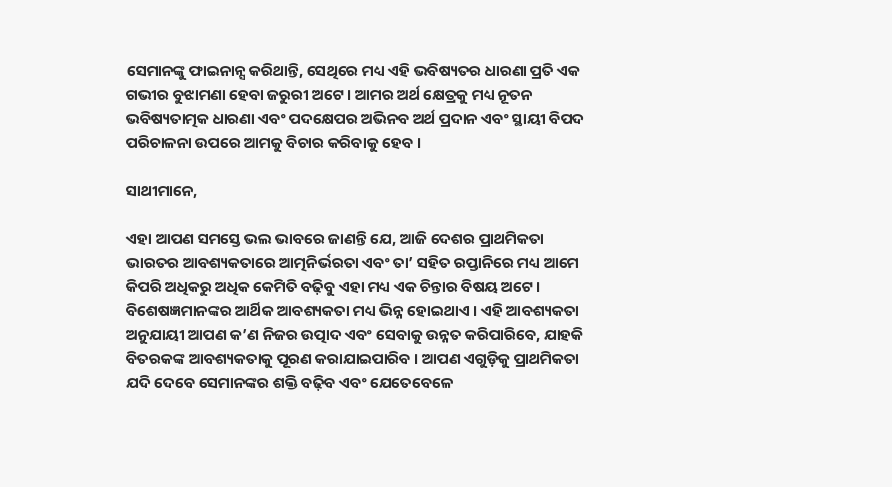ସେମାନଙ୍କୁ ଫାଇନାନ୍ସ କରିଥାନ୍ତି, ସେଥିରେ ମଧ୍ୟ ଏହି ଭବିଷ୍ୟତର ଧାରଣା ପ୍ରତି ଏକ ଗଭୀର ବୁଝାମଣା ହେବା ଜରୁରୀ ଅଟେ । ଆମର ଅର୍ଥ କ୍ଷେତ୍ରକୁ ମଧ୍ୟ ନୂତନ ଭବିଷ୍ୟତାତ୍ମକ ଧାରଣା ଏବଂ ପଦକ୍ଷେପର ଅଭିନବ ଅର୍ଥ ପ୍ରଦାନ ଏବଂ ସ୍ଥାୟୀ ବିପଦ ପରିଚାଳନା ଉପରେ ଆମକୁ ବିଚାର କରିବାକୁ ହେବ ।

ସାଥୀମାନେ,

ଏହା ଆପଣ ସମସ୍ତେ ଭଲ ଭାବରେ ଜାଣନ୍ତି ଯେ, ଆଜି ଦେଶର ପ୍ରାଥମିକତା ଭାରତର ଆବଶ୍ୟକତାରେ ଆତ୍ମନିର୍ଭରତା ଏବଂ ତା’ ସହିତ ରପ୍ତାନିରେ ମଧ୍ୟ ଆମେ କିପରି ଅଧିକରୁ ଅଧିକ କେମିତି ବଢ଼ିବୁ ଏହା ମଧ୍ୟ ଏକ ଚିନ୍ତାର ବିଷୟ ଅଟେ । ବିଶେଷଜ୍ଞମାନଙ୍କର ଆର୍ଥିକ ଆବଶ୍ୟକତା ମଧ୍ୟ ଭିନ୍ନ ହୋଇଥାଏ । ଏହି ଆବଶ୍ୟକତା ଅନୁଯାୟୀ ଆପଣ କ’ଣ ନିଜର ଉତ୍ପାଦ ଏବଂ ସେବାକୁ ଉନ୍ନତ କରିପାରିବେ, ଯାହକି ବିତରକଙ୍କ ଆବଶ୍ୟକତାକୁ ପୂରଣ କରାଯାଇପାରିବ । ଆପଣ ଏଗୁଡ଼ିକୁ ପ୍ରାଥମିକତା ଯଦି ଦେବେ ସେମାନଙ୍କର ଶକ୍ତି ବଢ଼ିବ ଏବଂ ଯେତେବେଳେ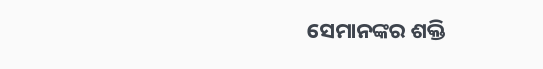ସେମାନଙ୍କର ଶକ୍ତି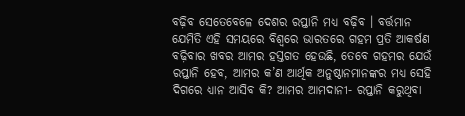ବଢ଼ିବ ସେତେବେଳେ ଦେଶର ରପ୍ତାନି ମଧ୍ୟ ବଢ଼ିବ । ବର୍ତ୍ତମାନ ଯେମିତି ଏହି ସମୟରେ ବିଶ୍ୱରେ ଭାରତରେ ଗହମ ପ୍ରତି ଆକର୍ଷଣ ବଢ଼ିବାର ଖବର ଆମର ହସ୍ତଗତ ହେଉଛି, ତେବେ ଗହମର ଯେଉଁ ରପ୍ତାନି ହେବ, ଆମର କ’ଣ ଆର୍ଥିକ ଅନୁଷ୍ଠାନମାନଙ୍କର ମଧ୍ୟ ସେହି ଦିଗରେ ଧ୍ୟାନ ଆସିବ କି? ଆମର ଆମଦାନୀ- ରପ୍ତାନି କରୁଥିବା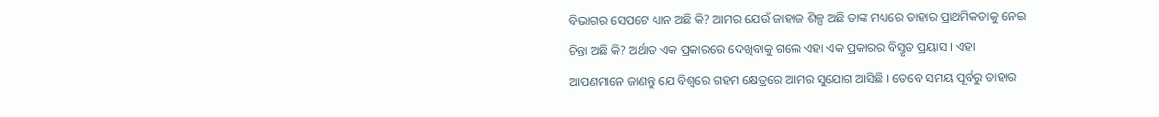ବିଭାଗର ସେପଟେ ଧ୍ୟାନ ଅଛି କି? ଆମର ଯେଉଁ ଜାହାଜ ଶିଳ୍ପ ଅଛି ତାଙ୍କ ମଧ୍ୟରେ ତାହାର ପ୍ରାଥମିକତାକୁ ନେଇ ଚିନ୍ତା ଅଛି କି? ଅର୍ଥାତ ଏକ ପ୍ରକାରରେ ଦେଖିବାକୁ ଗଲେ ଏହା ଏକ ପ୍ରକାରର ବିସ୍ତୃତ ପ୍ରୟାସ । ଏହା ଆପଣମାନେ ଜାଣନ୍ତୁ ଯେ ବିଶ୍ୱରେ ଗହମ କ୍ଷେତ୍ରରେ ଆମର ସୁଯୋଗ ଆସିଛି । ତେବେ ସମୟ ପୂର୍ବରୁ ତାହାର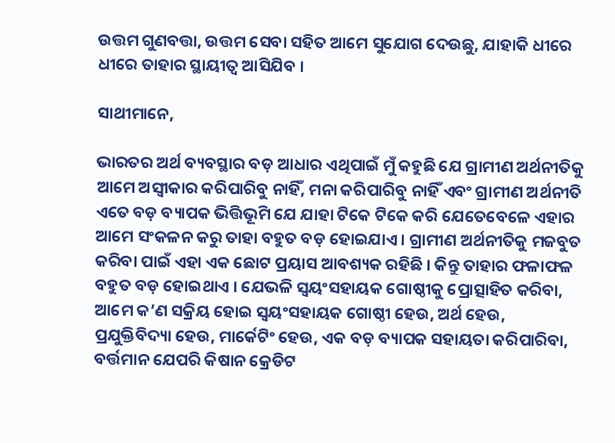ଉତ୍ତମ ଗୁଣବତ୍ତା, ଉତ୍ତମ ସେବା ସହିତ ଆମେ ସୁଯୋଗ ଦେଉଛୁ, ଯାହାକି ଧୀରେ ଧୀରେ ତାହାର ସ୍ଥାୟୀତ୍ୱ ଆସିଯିବ ।

ସାଥୀମାନେ,

ଭାରତର ଅର୍ଥ ବ୍ୟବସ୍ଥାର ବଡ଼ ଆଧାର ଏଥିପାଇଁ ମୁଁ କହୁଛି ଯେ ଗ୍ରାମୀଣ ଅର୍ଥନୀତିକୁ ଆମେ ଅସ୍ୱୀକାର କରିପାରିବୁ ନାହିଁ, ମନା କରିପାରିବୁ ନାହିଁ ଏବଂ ଗ୍ରାମୀଣ ଅର୍ଥନୀତି ଏତେ ବଡ଼ ବ୍ୟାପକ ଭିତ୍ତିଭୂମି ଯେ ଯାହା ଟିକେ ଟିକେ କରି ଯେତେବେଳେ ଏହାର ଆମେ ସଂକଳନ କରୁ ତାହା ବହୁତ ବଡ଼ ହୋଇଯାଏ । ଗ୍ରାମୀଣ ଅର୍ଥନୀତିକୁ ମଜବୁତ କରିବା ପାଇଁ ଏହା ଏକ ଛୋଟ ପ୍ରୟାସ ଆବଶ୍ୟକ ରହିଛି । କିନ୍ତୁ ତାହାର ଫଳାଫଳ ବହୁତ ବଡ଼ ହୋଇଥାଏ । ଯେଭଳି ସ୍ୱୟଂସହାୟକ ଗୋଷ୍ଠୀକୁ ପ୍ରୋତ୍ସାହିତ କରିବା, ଆମେ କ’ଣ ସକ୍ରିୟ ହୋଇ ସ୍ୱୟଂସହାୟକ ଗୋଷ୍ଠୀ ହେଉ, ଅର୍ଥ ହେଉ, ପ୍ରଯୁକ୍ତିବିଦ୍ୟା ହେଉ, ମାର୍କେଟିଂ ହେଉ, ଏକ ବଡ଼ ବ୍ୟାପକ ସହାୟତା କରିପାରିବା, ବର୍ତ୍ତମାନ ଯେପରି କିଷାନ କ୍ରେଡିଟ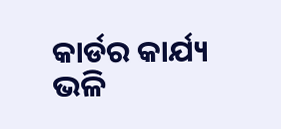କାର୍ଡର କାର୍ଯ୍ୟ ଭଳି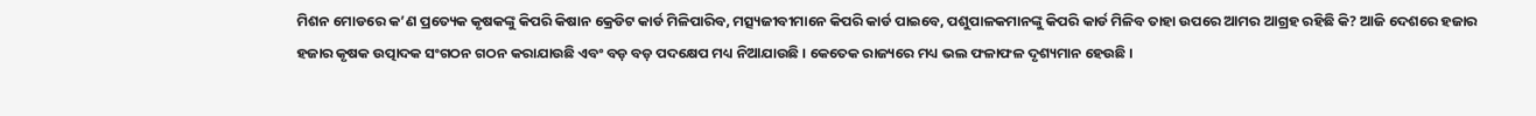ମିଶନ ମୋଡରେ କ’ଣ ପ୍ରତ୍ୟେକ କୃଷକଙ୍କୁ କିପରି କିଷାନ କ୍ରେଡିଟ କାର୍ଡ ମିଳିପାରିବ, ମତ୍ସ୍ୟଜୀବୀମାନେ କିପରି କାର୍ଡ ପାଇବେ, ପଶୁପାଳକମାନଙ୍କୁ କିପରି କାର୍ଡ ମିଳିବ ତାହା ଉପରେ ଆମର ଆଗ୍ରହ ରହିଛି କି? ଆଜି ଦେଶରେ ହଜାର ହଜାର କୃଷକ ଉତ୍ପାଦକ ସଂଗଠନ ଗଠନ କରାଯାଉଛି ଏବଂ ବଡ଼ ବଡ଼ ପଦକ୍ଷେପ ମଧ୍ୟ ନିଆଯାଉଛି । କେତେକ ରାଜ୍ୟରେ ମଧ୍ୟ ଭଲ ଫଳାଫଳ ଦୃଶ୍ୟମାନ ହେଉଛି ।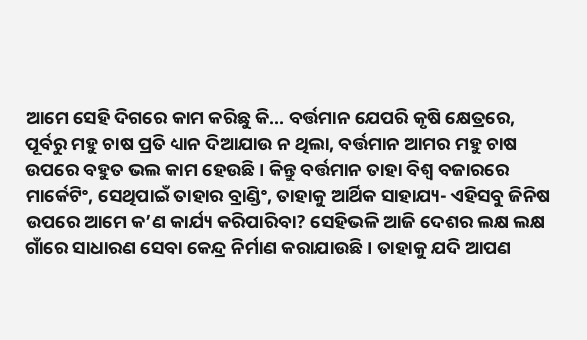ଆମେ ସେହି ଦିଗରେ କାମ କରିଛୁ କି... ବର୍ତ୍ତମାନ ଯେପରି କୃଷି କ୍ଷେତ୍ରରେ, ପୂର୍ବରୁ ମହୁ ଚାଷ ପ୍ରତି ଧ୍ୟାନ ଦିଆଯାଉ ନ ଥିଲା, ବର୍ତ୍ତମାନ ଆମର ମହୁ ଚାଷ ଉପରେ ବହୁତ ଭଲ କାମ ହେଉଛି । କିନ୍ତୁ ବର୍ତ୍ତମାନ ତାହା ବିଶ୍ୱ ବଜାରରେ ମାର୍କେଟିଂ, ସେଥିପାଇଁ ତାହାର ବ୍ରାଣ୍ଡିଂ, ତାହାକୁ ଆର୍ଥିକ ସାହାଯ୍ୟ- ଏହିସବୁ ଜିନିଷ ଉପରେ ଆମେ କ’ଣ କାର୍ଯ୍ୟ କରିପାରିବା? ସେହିଭଳି ଆଜି ଦେଶର ଲକ୍ଷ ଲକ୍ଷ ଗାଁରେ ସାଧାରଣ ସେବା କେନ୍ଦ୍ର ନିର୍ମାଣ କରାଯାଉଛି । ତାହାକୁ ଯଦି ଆପଣ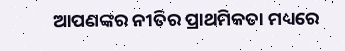ଆପଣଙ୍କର ନୀତିର ପ୍ରାଥମିକତା ମଧ୍ୟରେ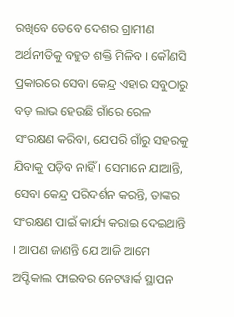ରଖିବେ ତେବେ ଦେଶର ଗ୍ରାମୀଣ ଅର୍ଥନୀତିକୁ ବହୁତ ଶକ୍ତି ମିଳିବ । କୌଣସି ପ୍ରକାରରେ ସେବା କେନ୍ଦ୍ର ଏହାର ସବୁଠାରୁ ବଡ଼ ଲାଭ ହେଉଛି ଗାଁରେ ରେଳ ସଂରକ୍ଷଣ କରିବା, ଯେପରି ଗାଁରୁ ସହରକୁ ଯିବାକୁ ପଡ଼ିବ ନାହିଁ । ସେମାନେ ଯାଆନ୍ତି, ସେବା କେନ୍ଦ୍ର ପରିଦର୍ଶନ କରନ୍ତି, ତାଙ୍କର ସଂରକ୍ଷଣ ପାଇଁ କାର୍ଯ୍ୟ କରାଇ ଦେଇଥାନ୍ତି । ଆପଣ ଜାଣନ୍ତି ଯେ ଆଜି ଆମେ ଅପ୍ଟିକାଲ ଫାଇବର ନେଟୱାର୍କ ସ୍ଥାପନ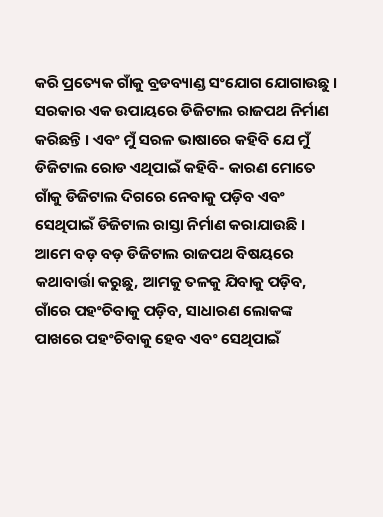କରି ପ୍ରତ୍ୟେକ ଗାଁକୁ ବ୍ରଡବ୍ୟାଣ୍ଡ ସଂଯୋଗ ଯୋଗାଉଛୁ । ସରକାର ଏକ ଉପାୟରେ ଡିଜିଟାଲ ରାଜପଥ ନିର୍ମାଣ କରିଛନ୍ତି । ଏବଂ ମୁଁ ସରଳ ଭାଷାରେ କହିବି ଯେ ମୁଁ ଡିଜିଟାଲ ରୋଡ ଏଥିପାଇଁ କହିବି- କାରଣ ମୋତେ ଗାଁକୁ ଡିଜିଟାଲ ଦିଗରେ ନେବାକୁ ପଡ଼ିବ ଏବଂ ସେଥିପାଇଁ ଡିଜିଟାଲ ରାସ୍ତା ନିର୍ମାଣ କରାଯାଉଛି । ଆମେ ବଡ଼ ବଡ଼ ଡିଜିଟାଲ ରାଜପଥ ବିଷୟରେ କଥାବାର୍ତ୍ତା କରୁଛୁ, ଆମକୁ ତଳକୁ ଯିବାକୁ ପଡ଼ିବ, ଗାଁରେ ପହଂଚିବାକୁ ପଡ଼ିବ, ସାଧାରଣ ଲୋକଙ୍କ ପାଖରେ ପହଂଚିବାକୁ ହେବ ଏବଂ ସେଥିପାଇଁ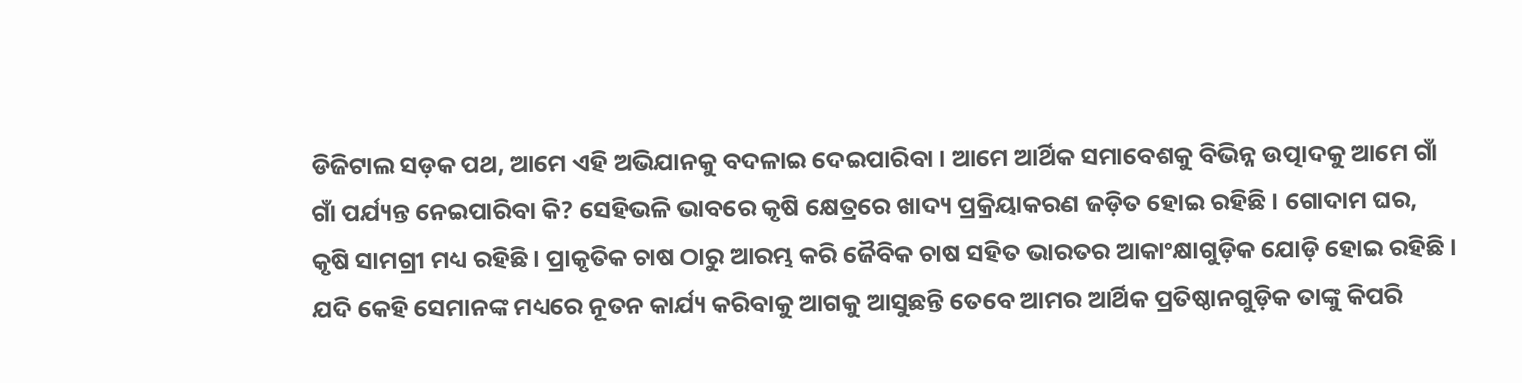ଡିଜିଟାଲ ସଡ଼କ ପଥ, ଆମେ ଏହି ଅଭିଯାନକୁ ବଦଳାଇ ଦେଇପାରିବା । ଆମେ ଆର୍ଥିକ ସମାବେଶକୁ ବିଭିନ୍ନ ଉତ୍ପାଦକୁ ଆମେ ଗାଁ ଗାଁ ପର୍ଯ୍ୟନ୍ତ ନେଇପାରିବା କି? ସେହିଭଳି ଭାବରେ କୃଷି କ୍ଷେତ୍ରରେ ଖାଦ୍ୟ ପ୍ରକ୍ରିୟାକରଣ ଜଡ଼ିତ ହୋଇ ରହିଛି । ଗୋଦାମ ଘର, କୃଷି ସାମଗ୍ରୀ ମଧ୍ୟ ରହିଛି । ପ୍ରାକୃତିକ ଚାଷ ଠାରୁ ଆରମ୍ଭ କରି ଜୈବିକ ଚାଷ ସହିତ ଭାରତର ଆକାଂକ୍ଷାଗୁଡ଼ିକ ଯୋଡ଼ି ହୋଇ ରହିଛି । ଯଦି କେହି ସେମାନଙ୍କ ମଧ୍ୟରେ ନୂତନ କାର୍ଯ୍ୟ କରିବାକୁ ଆଗକୁ ଆସୁଛନ୍ତି ତେବେ ଆମର ଆର୍ଥିକ ପ୍ରତିଷ୍ଠାନଗୁଡ଼ିକ ତାଙ୍କୁ କିପରି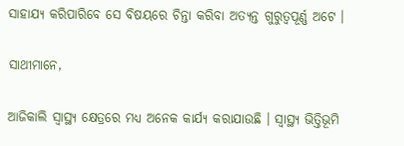ସାହାଯ୍ୟ କରିପାରିବେ ସେ ବିଷୟରେ ଚିନ୍ତା କରିବା ଅତ୍ୟନ୍ତ ଗୁରୁତ୍ୱପୂର୍ଣ୍ଣ ଅଟେ ।

ସାଥୀମାନେ,

ଆଜିକାଲି ସ୍ୱାସ୍ଥ୍ୟ କ୍ଷେତ୍ରରେ ମଧ୍ୟ ଅନେକ କାର୍ଯ୍ୟ କରାଯାଉଛି । ସ୍ୱାସ୍ଥ୍ୟ ଭିତ୍ତିଭୂମି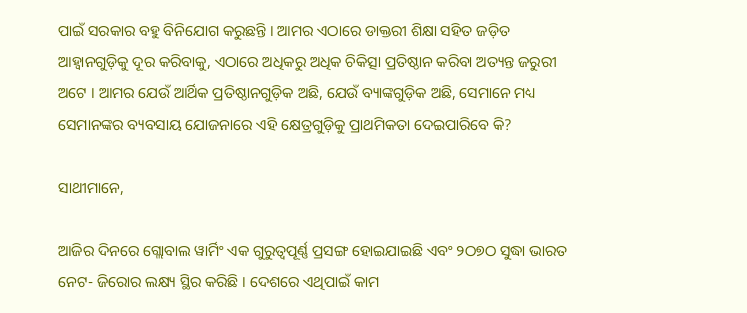ପାଇଁ ସରକାର ବହୁ ବିନିଯୋଗ କରୁଛନ୍ତି । ଆମର ଏଠାରେ ଡାକ୍ତରୀ ଶିକ୍ଷା ସହିତ ଜଡ଼ିତ ଆହ୍ୱାନଗୁଡ଼ିକୁ ଦୂର କରିବାକୁ, ଏଠାରେ ଅଧିକରୁ ଅଧିକ ଚିକିତ୍ସା ପ୍ରତିଷ୍ଠାନ କରିବା ଅତ୍ୟନ୍ତ ଜରୁରୀ ଅଟେ । ଆମର ଯେଉଁ ଆର୍ଥିକ ପ୍ରତିଷ୍ଠାନଗୁଡ଼ିକ ଅଛି, ଯେଉଁ ବ୍ୟାଙ୍କଗୁଡ଼ିକ ଅଛି, ସେମାନେ ମଧ୍ୟ ସେମାନଙ୍କର ବ୍ୟବସାୟ ଯୋଜନାରେ ଏହି କ୍ଷେତ୍ରଗୁଡ଼ିକୁ ପ୍ରାଥମିକତା ଦେଇପାରିବେ କି?

ସାଥୀମାନେ,

ଆଜିର ଦିନରେ ଗ୍ଲୋବାଲ ୱାର୍ମିଂ ଏକ ଗୁରୁତ୍ୱପୂର୍ଣ୍ଣ ପ୍ରସଙ୍ଗ ହୋଇଯାଇଛି ଏବଂ ୨ଠ୭ଠ ସୁଦ୍ଧା ଭାରତ ନେଟ- ଜିରୋର ଲକ୍ଷ୍ୟ ସ୍ଥିର କରିଛି । ଦେଶରେ ଏଥିପାଇଁ କାମ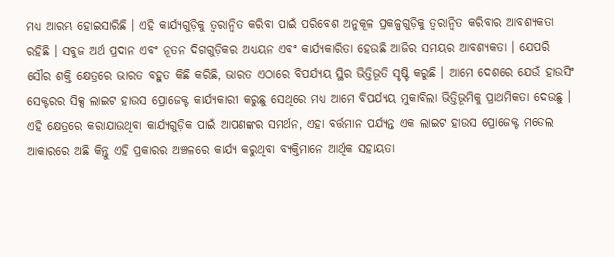ମଧ୍ୟ ଆରମ୍ଭ ହୋଇସାରିଛି । ଏହି କାର୍ଯ୍ୟଗୁଡ଼ିକୁ ତ୍ୱରାନ୍ୱିତ କରିବା ପାଇଁ ପରିବେଶ ଅନୁକୂଳ ପ୍ରକଳ୍ପଗୁଡ଼ିକୁ ତ୍ୱରାନ୍ୱିତ କରିବାର ଆବଶ୍ୟକତା ରହିଛି । ସବୁଜ ଅର୍ଥ ପ୍ରଦାନ ଏବଂ ନୂତନ ଦିଗଗୁଡ଼ିକର ଅଧ୍ୟୟନ ଏବଂ କାର୍ଯ୍ୟକାରିତା ହେଉଛି ଆଜିର ସମୟର ଆବଶ୍ୟକତା । ଯେପରି ସୌର ଶକ୍ତି କ୍ଷେତ୍ରରେ ଭାରତ ବହୁତ କିଛି କରିଛି, ଭାରତ ଏଠାରେ ବିପର୍ଯ୍ୟୟ ସ୍ଥିର ଭିତ୍ତିଭୂତି ସୃଷ୍ଟି କରୁଛି । ଆମେ ଦେଶରେ ଯେଉଁ ହାଉସିଂ ସେକ୍ଟରର ସିକ୍ସ ଲାଇଟ ହାଉସ ପ୍ରୋଜେକ୍ଟ କାର୍ଯ୍ୟକାରୀ କରୁଛୁ ସେଥିରେ ମଧ୍ୟ ଆମେ ବିପର୍ଯ୍ୟୟ ମୁକାବିଲା ଭିତ୍ତିଭୂମିକୁ ପ୍ରାଥମିକତା ଦେଉଛୁ । ଏହି କ୍ଷେତ୍ରରେ କରାଯାଉଥିବା କାର୍ଯ୍ୟଗୁଡ଼ିକ ପାଇଁ ଆପଣଙ୍କର ସମର୍ଥନ, ଏହା ବର୍ତ୍ତମାନ ପର୍ଯ୍ୟନ୍ତ ଏକ ଲାଇଟ ହାଉସ ପ୍ରୋଜେକ୍ଟ ମଡେଲ ଆକାରରେ ଅଛି କିନ୍ତୁ ଏହି ପ୍ରକାରର ଅଞ୍ଚଳରେ କାର୍ଯ୍ୟ କରୁଥିବା ବ୍ୟକ୍ତିମାନେ ଆର୍ଥିକ ସହାୟତା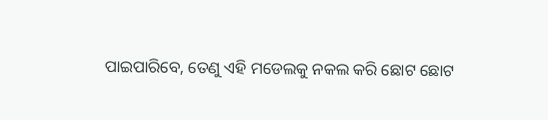ପାଇପାରିବେ, ତେଣୁ ଏହି ମଡେଲକୁ ନକଲ କରି ଛୋଟ ଛୋଟ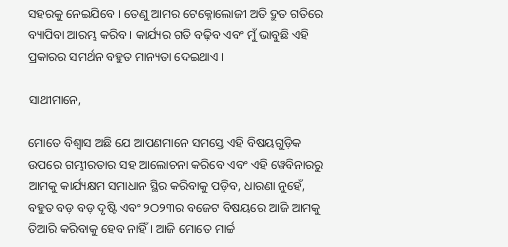ସହରକୁ ନେଇଯିବେ । ତେଣୁ ଆମର ଟେକ୍ନୋଲୋଜୀ ଅତି ଦ୍ରୁତ ଗତିରେ ବ୍ୟାପିବା ଆରମ୍ଭ କରିବ । କାର୍ଯ୍ୟର ଗତି ବଢ଼ିବ ଏବଂ ମୁଁ ଭାବୁଛି ଏହି ପ୍ରକାରର ସମର୍ଥନ ବହୁତ ମାନ୍ୟତା ଦେଇଥାଏ ।

ସାଥୀମାନେ,

ମୋତେ ବିଶ୍ୱାସ ଅଛି ଯେ ଆପଣମାନେ ସମସ୍ତେ ଏହି ବିଷୟଗୁଡ଼ିକ ଉପରେ ଗମ୍ଭୀରତାର ସହ ଆଲୋଚନା କରିବେ ଏବଂ ଏହି ୱେବିନାରରୁ ଆମକୁ କାର୍ଯ୍ୟକ୍ଷମ ସମାଧାନ ସ୍ଥିର କରିବାକୁ ପଡ଼ିବ, ଧାରଣା ନୁହେଁ, ବହୁତ ବଡ଼ ବଡ଼ ଦୃଷ୍ଟି ଏବଂ ୨ଠ୨୩ର ବଜେଟ ବିଷୟରେ ଆଜି ଆମକୁ ତିଆରି କରିବାକୁ ହେବ ନାହିଁ । ଆଜି ମୋତେ ମାର୍ଚ୍ଚ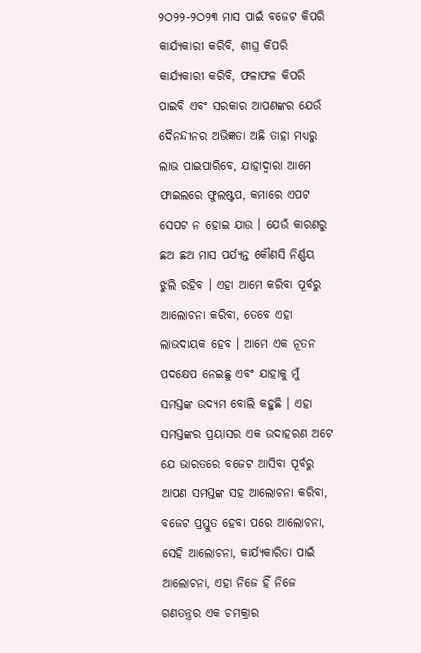୨ଠ୨୨-୨ଠ୨୩ ମାସ ପାଇଁ ବଜେଟ କିପରି କାର୍ଯ୍ୟକାରୀ କରିବି, ଶୀଘ୍ର କିପରି କାର୍ଯ୍ୟକାରୀ କରିବି, ଫଳାଫଳ କିପରି ପାଇବି ଏବଂ ସରକାର ଆପଣଙ୍କର ଯେଉଁ ଦୈନନ୍ଦୀନର ଅଭିଜ୍ଞତା ଅଛି ତାହା ମଧ୍ୟରୁ ଲାଭ ପାଇପାରିବେ, ଯାହାଦ୍ୱାରା ଆମେ ଫାଇଲରେ ଫୁଲଷ୍ଟପ, କମାରେ ଏପଟ ସେପଟ ନ ହୋଇ ଯାଉ । ଯେଉଁ କାରଣରୁ ଛଅ ଛଅ ମାସ ପର୍ଯ୍ୟନ୍ତ କୌଣସି ନିର୍ଣ୍ଣୟ ଝୁଲି ରହିବ । ଏହା ଆମେ କରିବା ପୂର୍ବରୁ ଆଲୋଚନା କରିବା, ତେବେ ଏହା ଲାଭଦାୟକ ହେବ । ଆମେ ଏକ ନୂତନ ପଦକ୍ଷେପ ନେଇଛୁ ଏବଂ ଯାହାକୁ ମୁଁ ସମସ୍ତଙ୍କ ଉଦ୍ୟମ ବୋଲି କହୁଛି । ଏହା ସମସ୍ତଙ୍କର ପ୍ରୟାସର ଏକ ଉଦାହରଣ ଅଟେ ଯେ ଭାରତରେ ବଜେଟ ଆସିବା ପୂର୍ବରୁ ଆପଣ ସମସ୍ତଙ୍କ ସହ ଆଲୋଚନା କରିବା, ବଜେଟ ପ୍ରସ୍ତୁତ ହେବା ପରେ ଆଲୋଚନା, ସେହି ଆଲୋଚନା, କାର୍ଯ୍ୟକାରିତା ପାଇଁ ଆଲୋଚନା, ଏହା ନିଜେ ହିଁ ନିଜେ ଗଣତନ୍ତ୍ରର ଏକ ଚମକ୍ରାର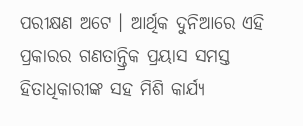ପରୀକ୍ଷଣ ଅଟେ । ଆର୍ଥିକ ଦୁନିଆରେ ଏହି ପ୍ରକାରର ଗଣତାନ୍ତ୍ରିକ ପ୍ରୟାସ ସମସ୍ତ ହିତାଧିକାରୀଙ୍କ ସହ ମିଶି କାର୍ଯ୍ୟ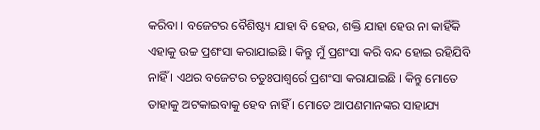କରିବା । ବଜେଟର ବୈଶିଷ୍ଟ୍ୟ ଯାହା ବି ହେଉ, ଶକ୍ତି ଯାହା ହେଉ ନା କାହିଁକି ଏହାକୁ ଉଚ୍ଚ ପ୍ରଶଂସା କରାଯାଇଛି । କିନ୍ତୁ ମୁଁ ପ୍ରଶଂସା କରି ବନ୍ଦ ହୋଇ ରହିଯିବି ନାହିଁ । ଏଥର ବଜେଟର ଚତୁଃପାଶ୍ୱର୍ରେ ପ୍ରଶଂସା କରାଯାଇଛି । କିନ୍ତୁ ମୋତେ ତାହାକୁ ଅଟକାଇବାକୁ ହେବ ନାହିଁ । ମୋତେ ଆପଣମାନଙ୍କର ସାହାଯ୍ୟ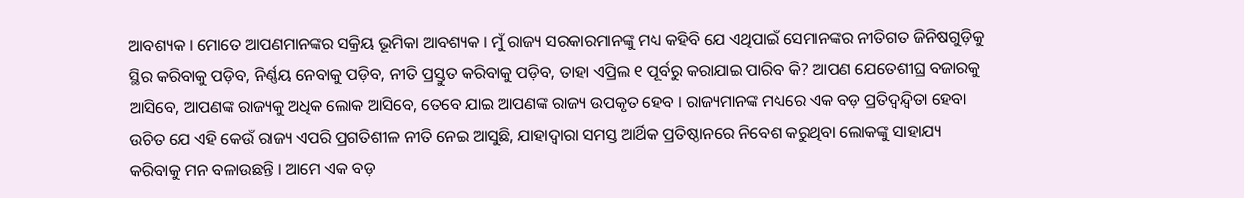ଆବଶ୍ୟକ । ମୋତେ ଆପଣମାନଙ୍କର ସକ୍ରିୟ ଭୂମିକା ଆବଶ୍ୟକ । ମୁଁ ରାଜ୍ୟ ସରକାରମାନଙ୍କୁ ମଧ୍ୟ କହିବି ଯେ ଏଥିପାଇଁ ସେମାନଙ୍କର ନୀତିଗତ ଜିନିଷଗୁଡ଼ିକୁ ସ୍ଥିର କରିବାକୁ ପଡ଼ିବ, ନିର୍ଣ୍ଣୟ ନେବାକୁ ପଡ଼ିବ, ନୀତି ପ୍ରସ୍ତୁତ କରିବାକୁ ପଡ଼ିବ, ତାହା ଏପ୍ରିଲ ୧ ପୂର୍ବରୁ କରାଯାଇ ପାରିବ କି? ଆପଣ ଯେତେଶୀଘ୍ର ବଜାରକୁ ଆସିବେ, ଆପଣଙ୍କ ରାଜ୍ୟକୁ ଅଧିକ ଲୋକ ଆସିବେ, ତେବେ ଯାଇ ଆପଣଙ୍କ ରାଜ୍ୟ ଉପକୃତ ହେବ । ରାଜ୍ୟମାନଙ୍କ ମଧ୍ୟରେ ଏକ ବଡ଼ ପ୍ରତିଦ୍ୱନ୍ଦ୍ୱିତା ହେବା ଉଚିତ ଯେ ଏହି କେଉଁ ରାଜ୍ୟ ଏପରି ପ୍ରଗତିଶୀଳ ନୀତି ନେଇ ଆସୁଛି, ଯାହାଦ୍ୱାରା ସମସ୍ତ ଆର୍ଥିକ ପ୍ରତିଷ୍ଠାନରେ ନିବେଶ କରୁଥିବା ଲୋକଙ୍କୁ ସାହାଯ୍ୟ କରିବାକୁ ମନ ବଳାଉଛନ୍ତି । ଆମେ ଏକ ବଡ଼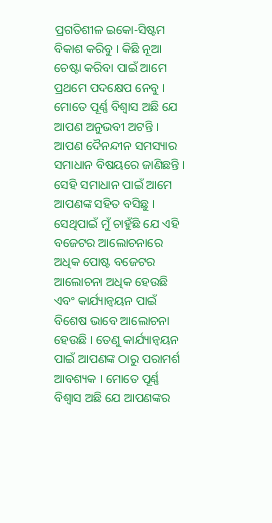ପ୍ରଗତିଶୀଳ ଇକୋ-ସିଷ୍ଟମ ବିକାଶ କରିବୁ । କିଛି ନୂଆ ଚେଷ୍ଟା କରିବା ପାଇଁ ଆମେ ପ୍ରଥମେ ପଦକ୍ଷେପ ନେବୁ । ମୋତେ ପୂର୍ଣ୍ଣ ବିଶ୍ୱାସ ଅଛି ଯେ ଆପଣ ଅନୁଭବୀ ଅଟନ୍ତି । ଆପଣ ଦୈନନ୍ଦୀନ ସମସ୍ୟାର ସମାଧାନ ବିଷୟରେ ଜାଣିଛନ୍ତି । ସେହି ସମାଧାନ ପାଇଁ ଆମେ ଆପଣଙ୍କ ସହିତ ବସିଛୁ । ସେଥିପାଇଁ ମୁଁ ଚାହୁଁଛି ଯେ ଏହି ବଜେଟର ଆଲୋଚନାରେ ଅଧିକ ପୋଷ୍ଟ ବଜେଟର ଆଲୋଚନା ଅଧିକ ହେଉଛି ଏବଂ କାର୍ଯ୍ୟାନ୍ୱୟନ ପାଇଁ ବିଶେଷ ଭାବେ ଆଲୋଚନା ହେଉଛି । ତେଣୁ କାର୍ଯ୍ୟାନ୍ୱୟନ ପାଇଁ ଆପଣଙ୍କ ଠାରୁ ପରାମର୍ଶ ଆବଶ୍ୟକ । ମୋତେ ପୂର୍ଣ୍ଣ ବିଶ୍ୱାସ ଅଛି ଯେ ଆପଣଙ୍କର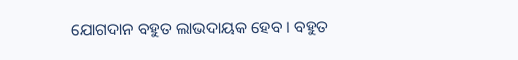ଯୋଗଦାନ ବହୁତ ଲାଭଦାୟକ ହେବ । ବହୁତ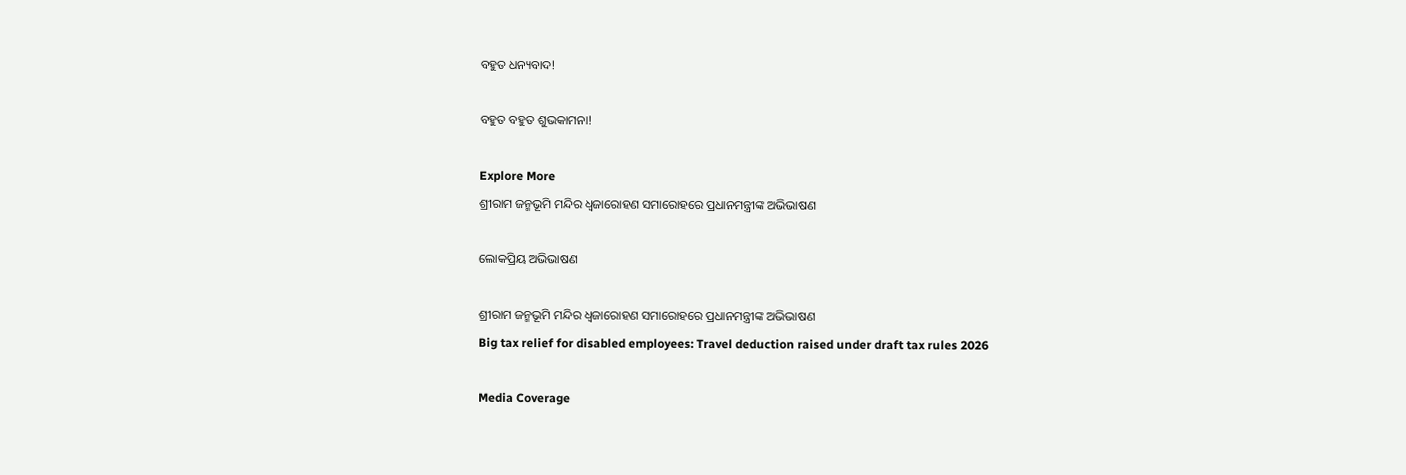ବହୁତ ଧନ୍ୟବାଦ!

ବହୁତ ବହୁତ ଶୁଭକାମନା!

Explore More
ଶ୍ରୀରାମ ଜନ୍ମଭୂମି ମନ୍ଦିର ଧ୍ଵଜାରୋହଣ ସମାରୋହରେ ପ୍ରଧାନମନ୍ତ୍ରୀଙ୍କ ଅଭିଭାଷଣ

ଲୋକପ୍ରିୟ ଅଭିଭାଷଣ

ଶ୍ରୀରାମ ଜନ୍ମଭୂମି ମନ୍ଦିର ଧ୍ଵଜାରୋହଣ ସମାରୋହରେ ପ୍ରଧାନମନ୍ତ୍ରୀଙ୍କ ଅଭିଭାଷଣ
Big tax relief for disabled employees: Travel deduction raised under draft tax rules 2026

Media Coverage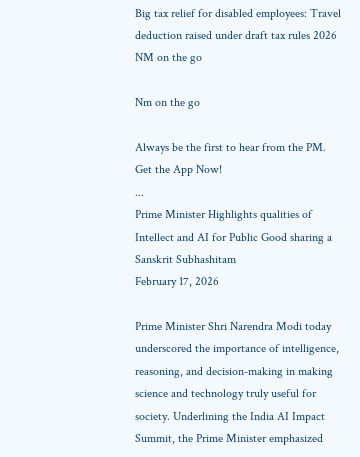Big tax relief for disabled employees: Travel deduction raised under draft tax rules 2026
NM on the go

Nm on the go

Always be the first to hear from the PM. Get the App Now!
...
Prime Minister Highlights qualities of Intellect and AI for Public Good sharing a Sanskrit Subhashitam
February 17, 2026

Prime Minister Shri Narendra Modi today underscored the importance of intelligence, reasoning, and decision-making in making science and technology truly useful for society. Underlining the India AI Impact Summit, the Prime Minister emphasized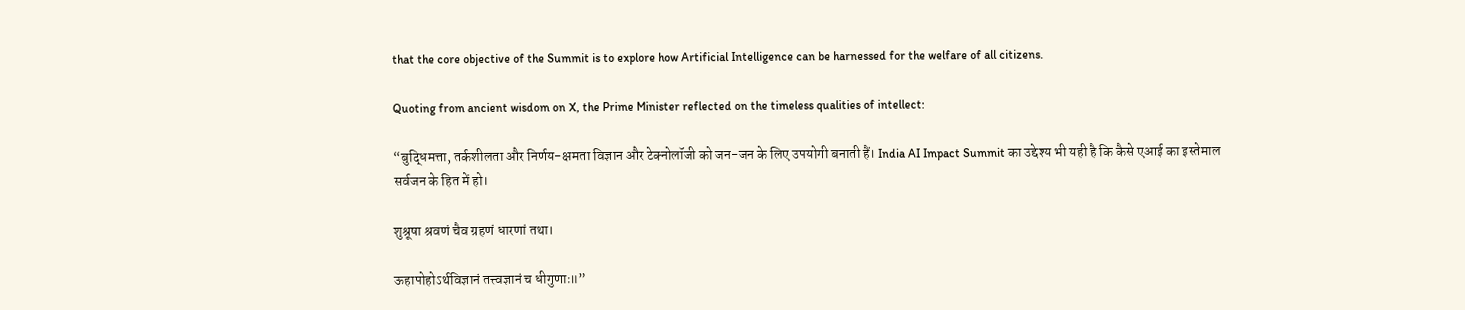that the core objective of the Summit is to explore how Artificial Intelligence can be harnessed for the welfare of all citizens.

Quoting from ancient wisdom on X, the Prime Minister reflected on the timeless qualities of intellect:

“बुद्धिमत्ता, तर्कशीलता और निर्णय-क्षमता विज्ञान और टेक्नोलॉजी को जन-जन के लिए उपयोगी बनाती हैं। India AI Impact Summit का उद्देश्य भी यही है कि कैसे एआई का इस्तेमाल सर्वजन के हित में हो।

शुश्रूषा श्रवणं चैव ग्रहणं धारणां तथा।

ऊहापोहोऽर्थविज्ञानं तत्त्वज्ञानं च धीगुणाः॥”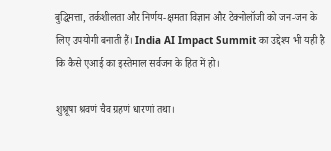बुद्धिमत्ता, तर्कशीलता और निर्णय-क्षमता विज्ञान और टेक्नोलॉजी को जन-जन के लिए उपयोगी बनाती हैं। India AI Impact Summit का उद्देश्य भी यही है कि कैसे एआई का इस्तेमाल सर्वजन के हित में हो।

शुश्रूषा श्रवणं चैव ग्रहणं धारणां तथा।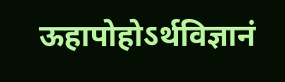ऊहापोहोऽर्थविज्ञानं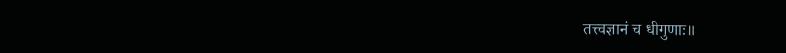तत्त्वज्ञानं च धीगुणाः॥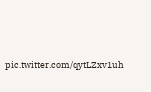pic.twitter.com/qytLZxv1uh